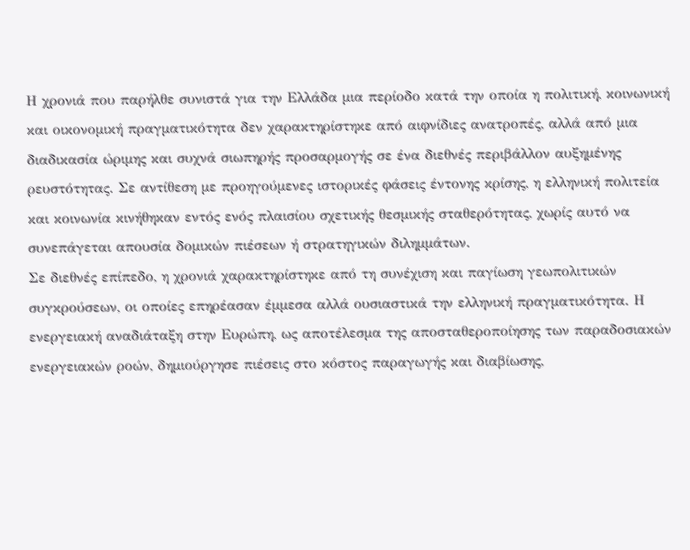Η χρονιά που παρήλθε συνιστά για την Ελλάδα μια περίοδο κατά την οποία η πολιτική, κοινωνική και οικονομική πραγματικότητα δεν χαρακτηρίστηκε από αιφνίδιες ανατροπές, αλλά από μια διαδικασία ώριμης και συχνά σιωπηρής προσαρμογής σε ένα διεθνές περιβάλλον αυξημένης ρευστότητας. Σε αντίθεση με προηγούμενες ιστορικές φάσεις έντονης κρίσης, η ελληνική πολιτεία και κοινωνία κινήθηκαν εντός ενός πλαισίου σχετικής θεσμικής σταθερότητας, χωρίς αυτό να συνεπάγεται απουσία δομικών πιέσεων ή στρατηγικών διλημμάτων.
Σε διεθνές επίπεδο, η χρονιά χαρακτηρίστηκε από τη συνέχιση και παγίωση γεωπολιτικών συγκρούσεων, οι οποίες επηρέασαν έμμεσα αλλά ουσιαστικά την ελληνική πραγματικότητα. Η ενεργειακή αναδιάταξη στην Ευρώπη, ως αποτέλεσμα της αποσταθεροποίησης των παραδοσιακών ενεργειακών ροών, δημιούργησε πιέσεις στο κόστος παραγωγής και διαβίωσης,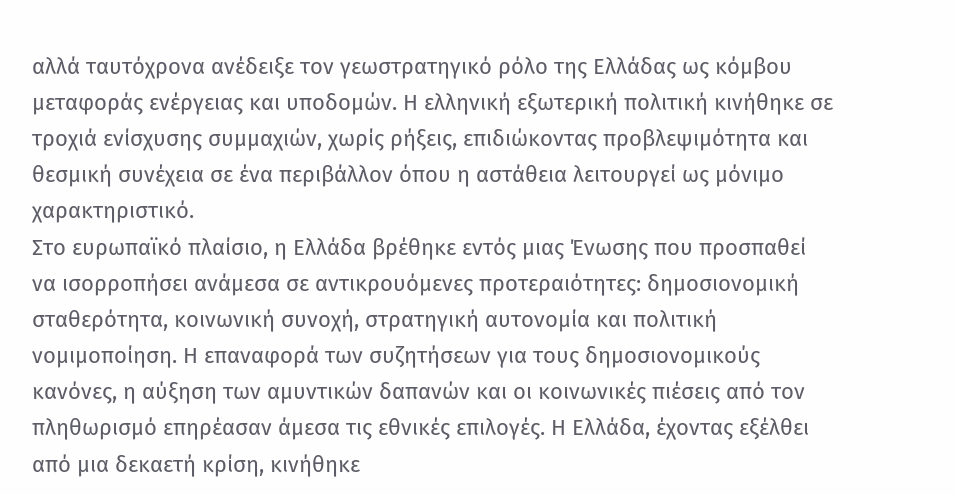αλλά ταυτόχρονα ανέδειξε τον γεωστρατηγικό ρόλο της Ελλάδας ως κόμβου μεταφοράς ενέργειας και υποδομών. Η ελληνική εξωτερική πολιτική κινήθηκε σε τροχιά ενίσχυσης συμμαχιών, χωρίς ρήξεις, επιδιώκοντας προβλεψιμότητα και θεσμική συνέχεια σε ένα περιβάλλον όπου η αστάθεια λειτουργεί ως μόνιμο χαρακτηριστικό.
Στο ευρωπαϊκό πλαίσιο, η Ελλάδα βρέθηκε εντός μιας Ένωσης που προσπαθεί να ισορροπήσει ανάμεσα σε αντικρουόμενες προτεραιότητες: δημοσιονομική σταθερότητα, κοινωνική συνοχή, στρατηγική αυτονομία και πολιτική νομιμοποίηση. Η επαναφορά των συζητήσεων για τους δημοσιονομικούς κανόνες, η αύξηση των αμυντικών δαπανών και οι κοινωνικές πιέσεις από τον πληθωρισμό επηρέασαν άμεσα τις εθνικές επιλογές. Η Ελλάδα, έχοντας εξέλθει από μια δεκαετή κρίση, κινήθηκε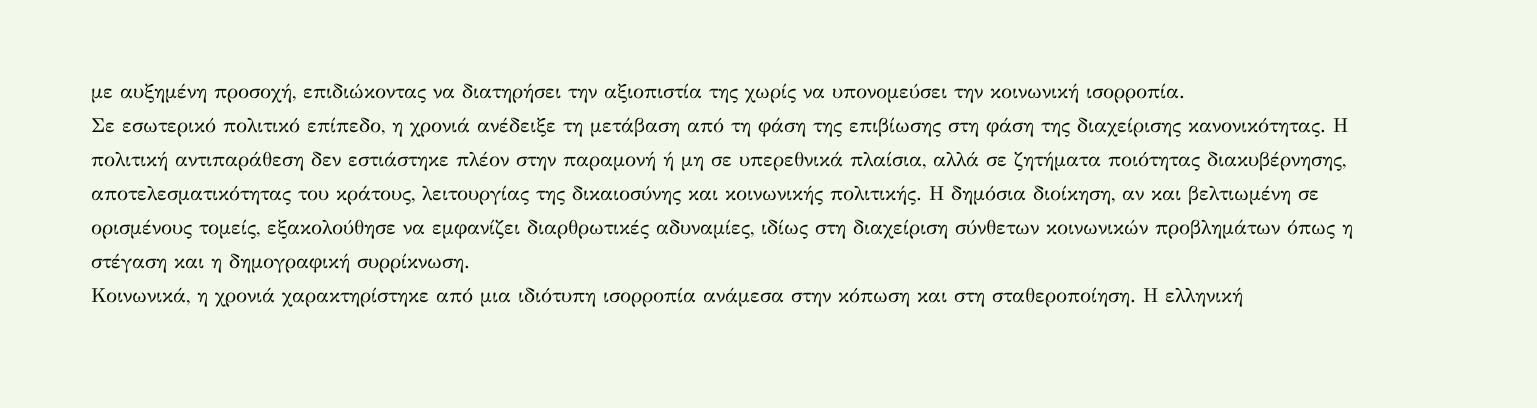με αυξημένη προσοχή, επιδιώκοντας να διατηρήσει την αξιοπιστία της χωρίς να υπονομεύσει την κοινωνική ισορροπία.
Σε εσωτερικό πολιτικό επίπεδο, η χρονιά ανέδειξε τη μετάβαση από τη φάση της επιβίωσης στη φάση της διαχείρισης κανονικότητας. Η πολιτική αντιπαράθεση δεν εστιάστηκε πλέον στην παραμονή ή μη σε υπερεθνικά πλαίσια, αλλά σε ζητήματα ποιότητας διακυβέρνησης, αποτελεσματικότητας του κράτους, λειτουργίας της δικαιοσύνης και κοινωνικής πολιτικής. Η δημόσια διοίκηση, αν και βελτιωμένη σε ορισμένους τομείς, εξακολούθησε να εμφανίζει διαρθρωτικές αδυναμίες, ιδίως στη διαχείριση σύνθετων κοινωνικών προβλημάτων όπως η στέγαση και η δημογραφική συρρίκνωση.
Κοινωνικά, η χρονιά χαρακτηρίστηκε από μια ιδιότυπη ισορροπία ανάμεσα στην κόπωση και στη σταθεροποίηση. Η ελληνική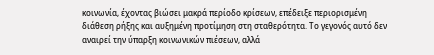κοινωνία, έχοντας βιώσει μακρά περίοδο κρίσεων, επέδειξε περιορισμένη διάθεση ρήξης και αυξημένη προτίμηση στη σταθερότητα. Το γεγονός αυτό δεν αναιρεί την ύπαρξη κοινωνικών πιέσεων, αλλά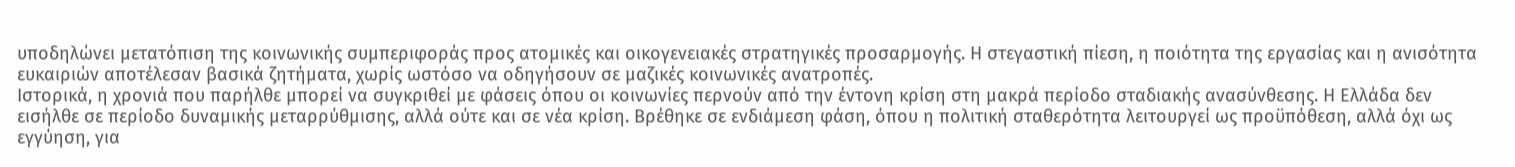υποδηλώνει μετατόπιση της κοινωνικής συμπεριφοράς προς ατομικές και οικογενειακές στρατηγικές προσαρμογής. Η στεγαστική πίεση, η ποιότητα της εργασίας και η ανισότητα ευκαιριών αποτέλεσαν βασικά ζητήματα, χωρίς ωστόσο να οδηγήσουν σε μαζικές κοινωνικές ανατροπές.
Ιστορικά, η χρονιά που παρήλθε μπορεί να συγκριθεί με φάσεις όπου οι κοινωνίες περνούν από την έντονη κρίση στη μακρά περίοδο σταδιακής ανασύνθεσης. Η Ελλάδα δεν εισήλθε σε περίοδο δυναμικής μεταρρύθμισης, αλλά ούτε και σε νέα κρίση. Βρέθηκε σε ενδιάμεση φάση, όπου η πολιτική σταθερότητα λειτουργεί ως προϋπόθεση, αλλά όχι ως εγγύηση, για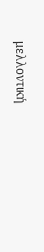μελλοντική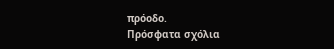πρόοδο.
Πρόσφατα σχόλια